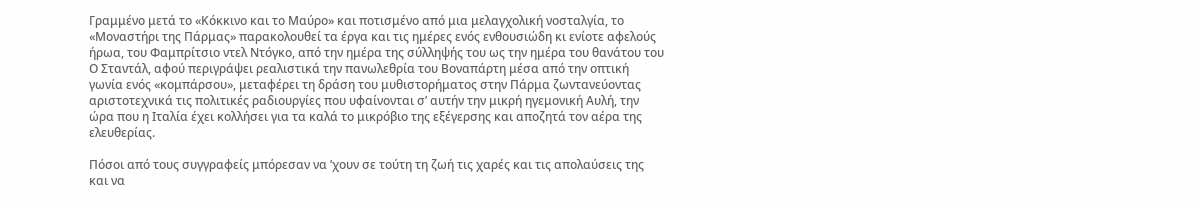Γραμμένο μετά το «Κόκκινο και το Μαύρο» και ποτισμένο από μια μελαγχολική νοσταλγία, το «Μοναστήρι της Πάρμας» παρακολουθεί τα έργα και τις ημέρες ενός ενθουσιώδη κι ενίοτε αφελούς ήρωα, του Φαμπρίτσιο ντελ Ντόγκο, από την ημέρα της σύλληψής του ως την ημέρα του θανάτου του
Ο Σταντάλ, αφού περιγράψει ρεαλιστικά την πανωλεθρία του Βοναπάρτη μέσα από την οπτική γωνία ενός «κομπάρσου», μεταφέρει τη δράση του μυθιστορήματος στην Πάρμα ζωντανεύοντας αριστοτεχνικά τις πολιτικές ραδιουργίες που υφαίνονται σ’ αυτήν την μικρή ηγεμονική Αυλή, την ώρα που η Ιταλία έχει κολλήσει για τα καλά το μικρόβιο της εξέγερσης και αποζητά τον αέρα της ελευθερίας.

Πόσοι από τους συγγραφείς μπόρεσαν να ’χουν σε τούτη τη ζωή τις χαρές και τις απολαύσεις της και να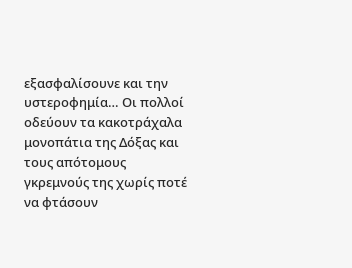εξασφαλίσουνε και την υστεροφημία… Οι πολλοί οδεύουν τα κακοτράχαλα μονοπάτια της Δόξας και τους απότομους γκρεμνούς της χωρίς ποτέ να φτάσουν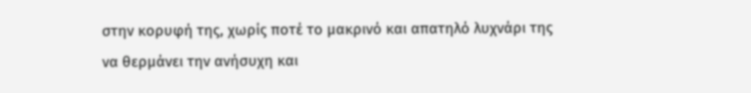στην κορυφή της, χωρίς ποτέ το μακρινό και απατηλό λυχνάρι της να θερμάνει την ανήσυχη και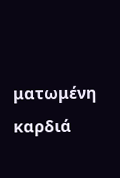ματωμένη καρδιά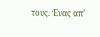τους. Ένας απ’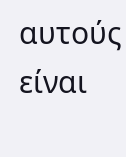αυτούς είναι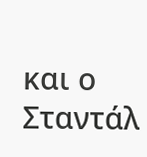και ο Σταντάλ